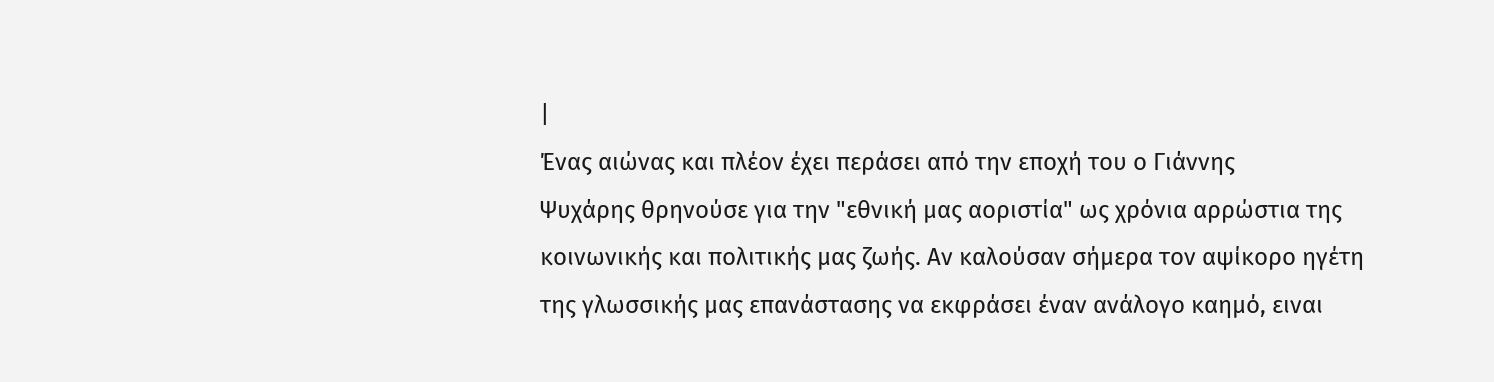|
Ένας αιώνας και πλέον έχει περάσει από την εποχή του ο Γιάννης
Ψυχάρης θρηνούσε για την "εθνική μας αοριστία" ως χρόνια αρρώστια της
κοινωνικής και πολιτικής μας ζωής. Αν καλούσαν σήμερα τον αψίκορο ηγέτη
της γλωσσικής μας επανάστασης να εκφράσει έναν ανάλογο καημό, ειναι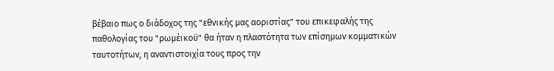βέβαιο πως ο διάδοχος της "εθνικής μας αοριστίας" του επικεφαλής της
παθολογίας του "ρωμέικοϋ" θα ήταν η πλαστότητα των επίσημων κομματικών
ταυτοτήτων, η αναντιστοιχία τους προς την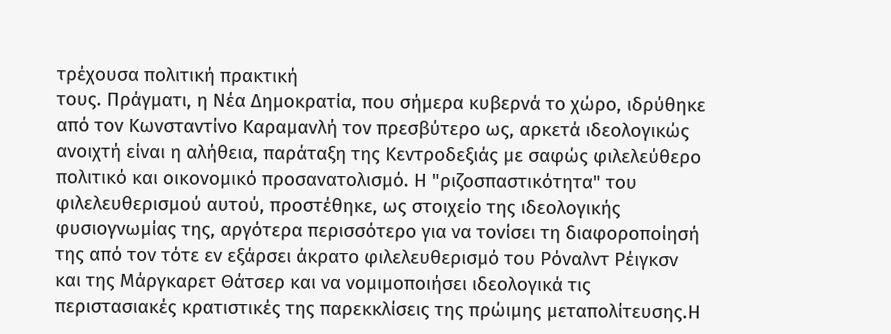τρέχουσα πολιτική πρακτική
τους. Πράγματι, η Νέα Δημοκρατία, που σήμερα κυβερνά το χώρο, ιδρύθηκε
από τον Κωνσταντίνο Καραμανλή τον πρεσβύτερο ως, αρκετά ιδεολογικώς
ανοιχτή είναι η αλήθεια, παράταξη της Κεντροδεξιάς με σαφώς φιλελεύθερο
πολιτικό και οικονομικό προσανατολισμό. Η "ριζοσπαστικότητα" του
φιλελευθερισμού αυτού, προστέθηκε, ως στοιχείο της ιδεολογικής
φυσιογνωμίας της, αργότερα περισσότερο για να τονίσει τη διαφοροποίησή
της από τον τότε εν εξάρσει άκρατο φιλελευθερισμό του Ρόναλντ Ρέιγκσν
και της Μάργκαρετ Θάτσερ και να νομιμοποιήσει ιδεολογικά τις
περιστασιακές κρατιστικές της παρεκκλίσεις της πρώιμης μεταπολίτευσης.Η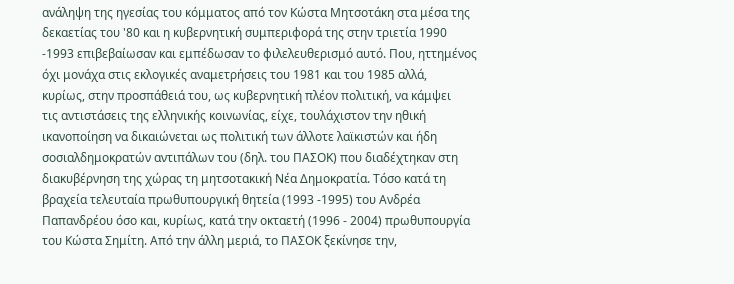ανάληψη της ηγεσίας του κόμματος από τον Κώστα Μητσοτάκη στα μέσα της
δεκαετίας του '80 και η κυβερνητική συμπεριφορά της στην τριετία 1990
-1993 επιβεβαίωσαν και εμπέδωσαν το φιλελευθερισμό αυτό. Που, ηττημένος
όχι μονάχα στις εκλογικές αναμετρήσεις του 1981 και του 1985 αλλά,
κυρίως, στην προσπάθειά του, ως κυβερνητική πλέον πολιτική, να κάμψει
τις αντιστάσεις της ελληνικής κοινωνίας, είχε, τουλάχιστον την ηθική
ικανοποίηση να δικαιώνεται ως πολιτική των άλλοτε λαϊκιστών και ήδη
σοσιαλδημοκρατών αντιπάλων του (δηλ. του ΠΑΣOΚ) που διαδέχτηκαν στη
διακυβέρνηση της χώρας τη μητσοτακική Νέα Δημοκρατία. Τόσο κατά τη
βραχεία τελευταία πρωθυπουργική θητεία (1993 -1995) του Ανδρέα
Παπανδρέου όσο και, κυρίως, κατά την οκταετή (1996 - 2004) πρωθυπουργία
του Κώστα Σημίτη. Από την άλλη μεριά, το ΠΑΣOΚ ξεκίνησε την,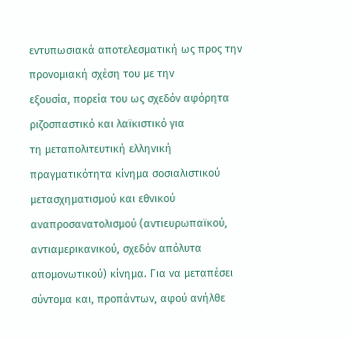εντυπωσιακά αποτελεσματική ως προς την προνομιακή σχέση του με την
εξουσία, πορεία του ως σχεδόν αφόρητα ριζοσπαστικό και λαϊκιστικό για
τη μεταπολιτευτική ελληνική πραγματικότητα κίνημα σοσιαλιστικού
μετασχηματισμού και εθνικού αναπροσανατολισμού (αντιευρωπαϊκού,
αντιαμερικανικού, σχεδόν απόλυτα απομονωτικού) κίνημα. Για να μεταπέσει
σύντομα και, προπάντων, αφού ανήλθε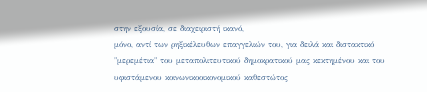στην εξουσία, σε διαχειριστή ικανό,
μόνο, αντί των ρηξικέλευθων επαγγελιών του, για δειλά και διστακτικό
"μερεμέτια" του μεταπολιτευτικού δημοκρατικού μας κεκτημένου και του
υφιστάμενου κοινωνικοοικονομικού καθεστώτος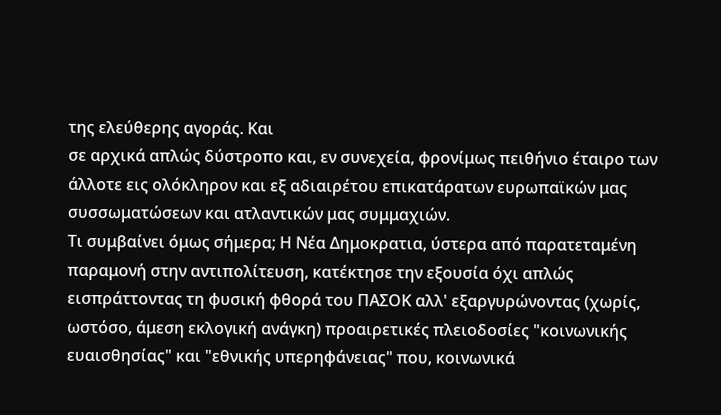της ελεύθερης αγοράς. Και
σε αρχικά απλώς δύστροπο και, εν συνεχεία, φρονίμως πειθήνιο έταιρο των
άλλοτε εις ολόκληρον και εξ αδιαιρέτου επικατάρατων ευρωπαϊκών μας
συσσωματώσεων και ατλαντικών μας συμμαχιών.
Τι συμβαίνει όμως σήμερα; Η Νέα Δημοκρατια, ύστερα από παρατεταμένη
παραμονή στην αντιπολίτευση, κατέκτησε την εξουσία όχι απλώς
εισπράττοντας τη φυσική φθορά του ΠΑΣOΚ αλλ' εξαργυρώνοντας (χωρίς,
ωστόσο, άμεση εκλογική ανάγκη) προαιρετικές πλειοδοσίες "κοινωνικής
ευαισθησίας" και "εθνικής υπερηφάνειας" που, κοινωνικά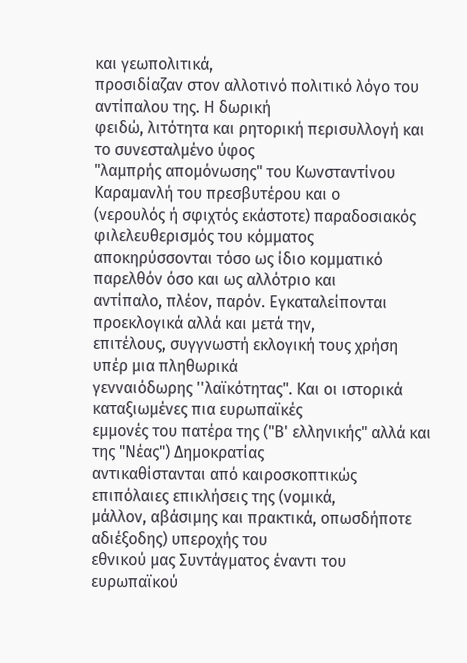και γεωπολιτικά,
προσιδίαζαν στον αλλοτινό πολιτικό λόγο του αντίπαλου της. Η δωρική
φειδώ, λιτότητα και ρητορική περισυλλογή και το συνεσταλμένο ύφος
"λαμπρής απομόνωσης" του Κωνσταντίνου Καραμανλή του πρεσβυτέρου και ο
(νερουλός ή σφιχτός εκάστοτε) παραδοσιακός φιλελευθερισμός του κόμματος
αποκηρύσσονται τόσο ως ίδιο κομματικό παρελθόν όσο και ως αλλότριο και
αντίπαλο, πλέον, παρόν. Εγκαταλείπονται προεκλογικά αλλά και μετά την,
επιτέλους, συγγνωστή εκλογική τους χρήση υπέρ μια πληθωρικά
γενναιόδωρης ''λαϊκότητας". Και οι ιστορικά καταξιωμένες πια ευρωπαϊκές
εμμονές του πατέρα της ("Β' ελληνικής" αλλά και της "Νέας") Δημοκρατίας
αντικαθίστανται από καιροσκοπτικώς επιπόλαιες επικλήσεις της (νομικά,
μάλλον, αβάσιμης και πρακτικά, οπωσδήποτε αδιέξοδης) υπεροχής του
εθνικού μας Συντάγματος έναντι του ευρωπαϊκού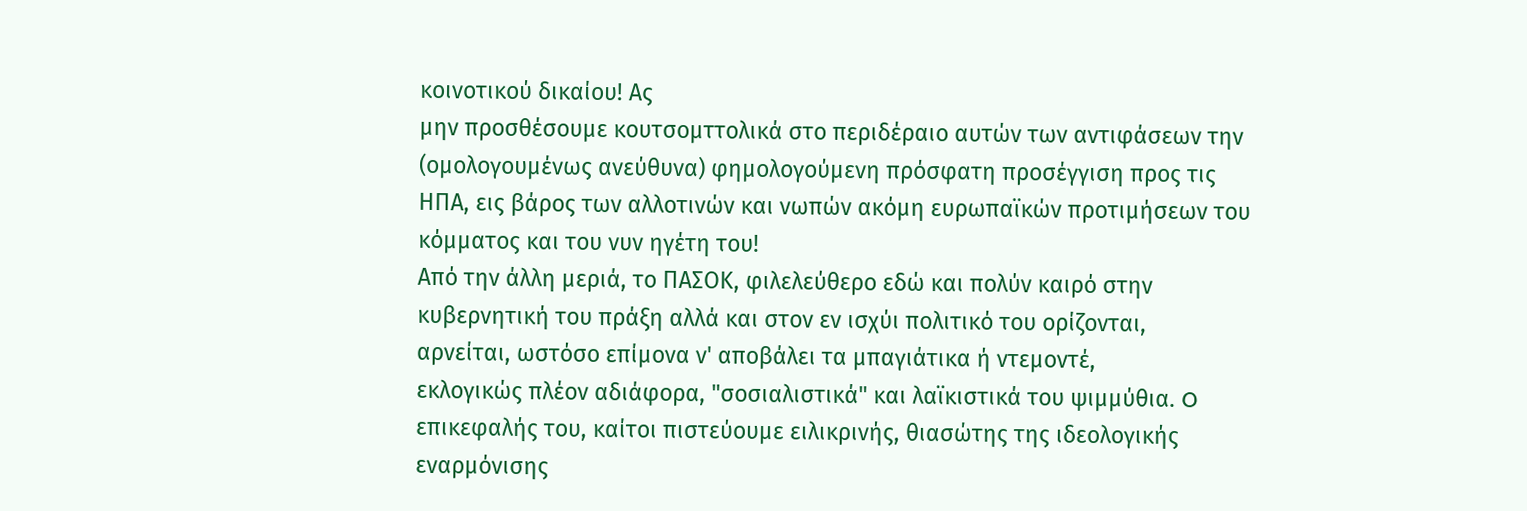κοινοτικού δικαίου! Ας
μην προσθέσουμε κουτσομττολικά στο περιδέραιο αυτών των αντιφάσεων την
(ομολογουμένως ανεύθυνα) φημολογούμενη πρόσφατη προσέγγιση προς τις
ΗΠΑ, εις βάρος των αλλοτινών και νωπών ακόμη ευρωπαϊκών προτιμήσεων του
κόμματος και του νυν ηγέτη του!
Από την άλλη μεριά, το ΠΑΣOΚ, φιλελεύθερο εδώ και πολύν καιρό στην
κυβερνητική του πράξη αλλά και στον εν ισχύι πολιτικό του ορίζονται,
αρνείται, ωστόσο επίμονα ν' αποβάλει τα μπαγιάτικα ή ντεμοντέ,
εκλογικώς πλέον αδιάφορα, "σοσιαλιστικά" και λαϊκιστικά του ψιμμύθια. O
επικεφαλής του, καίτοι πιστεύουμε ειλικρινής, θιασώτης της ιδεολογικής
εναρμόνισης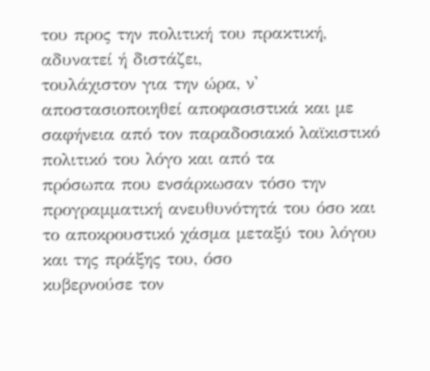του προς την πολιτική του πρακτική, αδυνατεί ή διστάζει,
τουλάχιστον για την ώρα, ν' αποστασιοποιηθεί αποφασιστικά και με
σαφήνεια από τον παραδοσιακό λαϊκιστικό πολιτικό του λόγο και από τα
πρόσωπα που ενσάρκωσαν τόσο την προγραμματική ανευθυνότητά του όσο και
το αποκρουστικό χάσμα μεταξύ του λόγου και της πράξης του, όσο
κυβερνούσε τον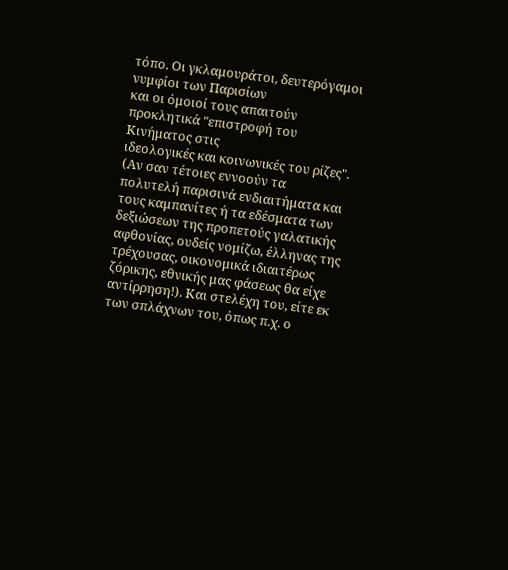τόπο. Oι γκλαμουράτοι, δευτερόγαμοι νυμφίοι των Παρισίων
και οι όμοιοί τους απαιτούν προκλητικά "επιστροφή του Κινήματος στις
ιδεολογικές και κοινωνικές του ρίζες". (Αν σαν τέτοιες εννοούν τα
πολυτελή παρισινά ενδιαιτήματα και τους καμπανίτες ή τα εδέσματα των
δεξιώσεων της προπετούς γαλατικής αφθονίας, ουδείς νομίζω, έλληνας της
τρέχουσας, οικονομικά ιδιαιτέρως ζόρικης, εθνικής μας φάσεως θα είχε
αντίρρηση!). Και στελέχη του, είτε εκ των σπλάχνων του, όπως π.χ. ο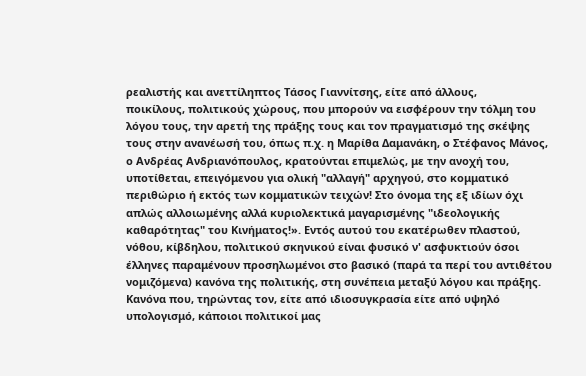ρεαλιστής και ανεττίληπτος Τάσος Γιαννίτσης, είτε από άλλους,
ποικίλους, πολιτικούς χώρους, που μπορούν να εισφέρουν την τόλμη του
λόγου τους, την αρετή της πράξης τους και τον πραγματισμό της σκέψης
τους στην ανανέωσή του, όπως π.χ. η Μαρίθα Δαμανάκη, ο Στέφανος Μάνος,
ο Ανδρέας Ανδριανόπουλος, κρατούνται επιμελώς, με την ανοχή του,
υποτίθεται, επειγόμενου για ολική "αλλαγή" αρχηγού, στο κομματικό
περιθώριο ή εκτός των κομματικών τειχών! Στο όνομα της εξ ιδίων όχι
απλώς αλλοιωμένης αλλά κυριολεκτικά μαγαρισμένης "ιδεολογικής
καθαρότητας" του Κινήματος!». Εντός αυτού του εκατέρωθεν πλαστού,
νόθου, κίβδηλου, πολιτικού σκηνικού είναι φυσικό ν' ασφυκτιούν όσοι
έλληνες παραμένουν προσηλωμένοι στο βασικό (παρά τα περί του αντιθέτου
νομιζόμενα) κανόνα της πολιτικής, στη συνέπεια μεταξύ λόγου και πράξης.
Κανόνα που, τηρώντας τον, είτε από ιδιοσυγκρασία είτε από υψηλό
υπολογισμό, κάποιοι πολιτικοί μας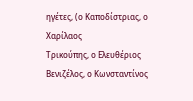ηγέτες, (ο Καποδίστριας, ο Χαρίλαος
Τρικούπης, ο Ελευθέριος Βενιζέλος, ο Κωνσταντίνος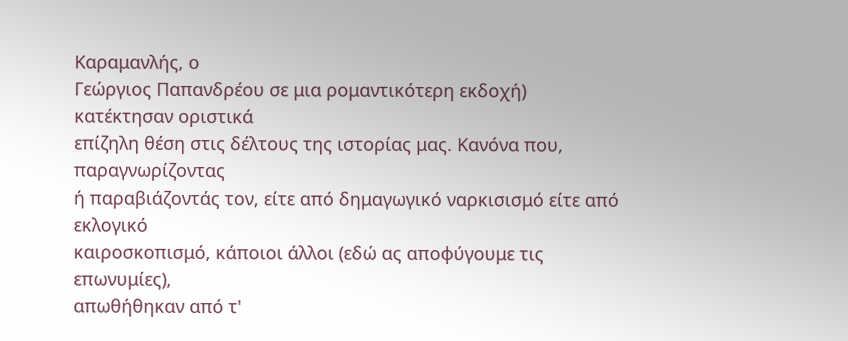Καραμανλής, ο
Γεώργιος Παπανδρέου σε μια ρομαντικότερη εκδοχή) κατέκτησαν οριστικά
επίζηλη θέση στις δέλτους της ιστορίας μας. Κανόνα που, παραγνωρίζοντας
ή παραβιάζοντάς τον, είτε από δημαγωγικό ναρκισισμό είτε από εκλογικό
καιροσκοπισμό, κάποιοι άλλοι (εδώ ας αποφύγουμε τις επωνυμίες),
απωθήθηκαν από τ'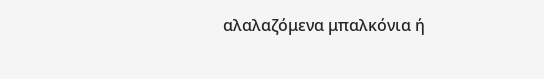αλαλαζόμενα μπαλκόνια ή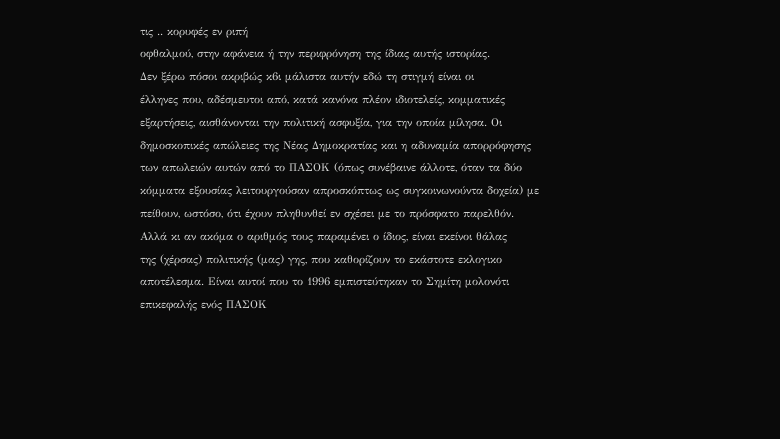τις .. κορυφές εν ριπή
οφθαλμού, στην αφάνεια ή την περιφρόνηση της ίδιας αυτής ιστορίας.
Δεν ξέρω πόσοι ακριβώς κ6ι μάλιστα αυτήν εδώ τη στιγμή είναι οι
έλληνες που, αδέσμευτοι από, κατά κανόνα πλέον ιδιοτελείς, κομματικές
εξαρτήσεις, αισθάνονται την πολιτική ασφυξία, για την οποία μίλησα. Oι
δημοσκοπικές απώλειες της Νέας Δημοκρατίας και η αδυναμία απορρόφησης
των απωλειών αυτών από το ΠΑΣOΚ (όπως συνέβαινε άλλοτε, όταν τα δύο
κόμματα εξουσίας λειτουργούσαν απροσκόπτως ως συγκοινωνούντα δοχεία) με
πείθουν, ωστόσο, ότι έχουν πληθυνθεί εν σχέσει με το πρόσφατο παρελθόν.
Αλλά κι αν ακόμα ο αριθμός τους παραμένει ο ίδιος, είναι εκείνοι θάλας
της (χέρσας) πολιτικής (μας) γης, που καθορίζουν το εκάστοτε εκλογικο
αποτέλεσμα. Είναι αυτοί που το 1996 εμπιστεύτηκαν το Σημίτη μολονότι
επικεφαλής ενός ΠΑΣOΚ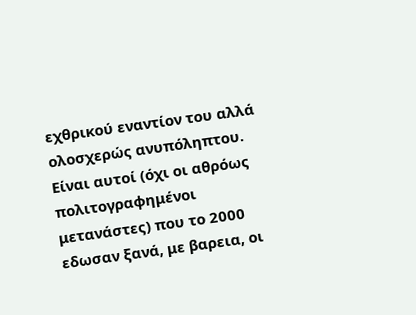εχθρικού εναντίον του αλλά ολοσχερώς ανυπόληπτου.
Είναι αυτοί (όχι οι αθρόως πολιτογραφημένοι μετανάστες) που το 2000
εδωσαν ξανά, με βαρεια, οι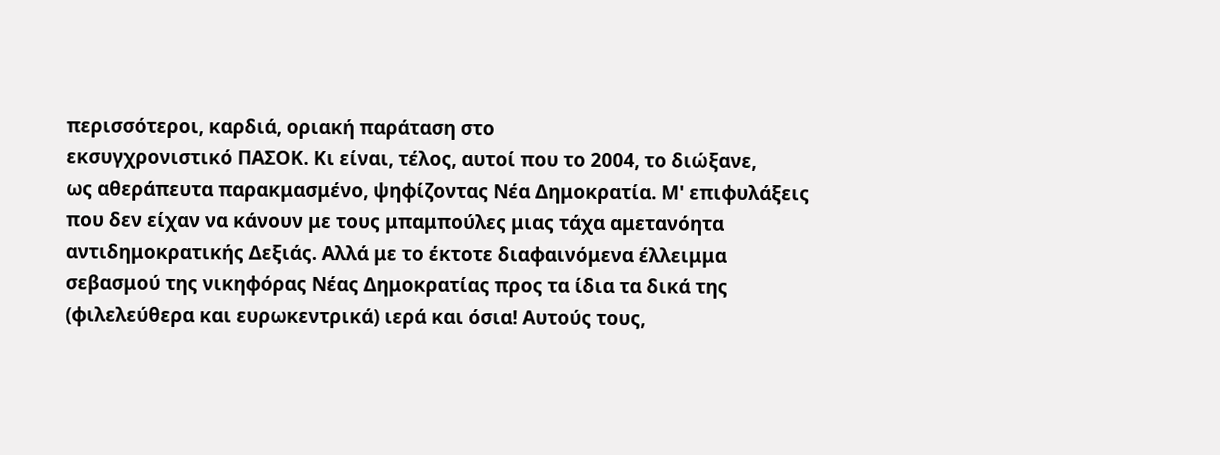περισσότεροι, καρδιά, οριακή παράταση στο
εκσυγχρονιστικό ΠΑΣOΚ. Κι είναι, τέλος, αυτοί που το 2004, το διώξανε,
ως αθεράπευτα παρακμασμένο, ψηφίζοντας Νέα Δημοκρατία. Μ' επιφυλάξεις
που δεν είχαν να κάνουν με τους μπαμπούλες μιας τάχα αμετανόητα
αντιδημοκρατικής Δεξιάς. Αλλά με το έκτοτε διαφαινόμενα έλλειμμα
σεβασμού της νικηφόρας Νέας Δημοκρατίας προς τα ίδια τα δικά της
(φιλελεύθερα και ευρωκεντρικά) ιερά και όσια! Αυτούς τους,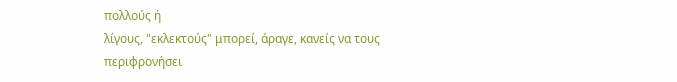πολλούς ή
λίγους, "εκλεκτούς" μπορεί, άραγε, κανείς να τους περιφρονήσει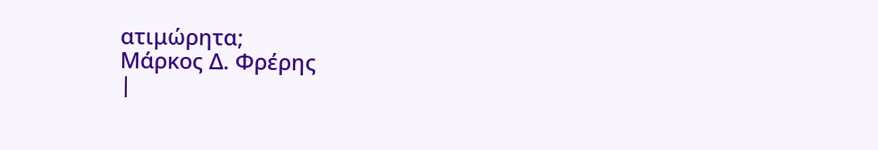ατιμώρητα;
Μάρκος Δ. Φρέρης
|